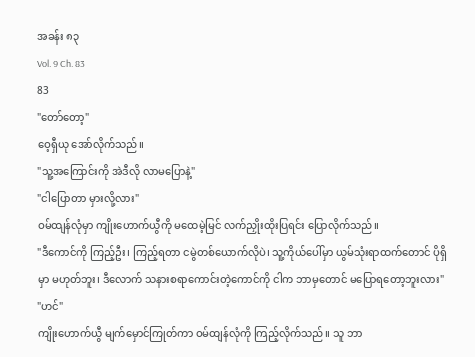အခန်း ၈၃
Vol. 9 Ch. 83
83
"တော်တော့"
ဝေ့ရှီယု အော်လိုက်သည်။
"သူ့အကြောင်းကို အဲဒီလို လာမပြောနဲ့"
"ငါပြောတာ မှားလို့လား"
ဝမ်ထျန်လုံမှာ ကျိုးဟောက်ယွီကို မထေမဲ့မြင် လက်ညှိုးထိုးပြရင်း ပြောလိုက်သည်။
"ဒီကောင်ကို ကြည့်ဦး၊ ကြည့်ရတာ ငမွဲတစ်ယောက်လိုပဲ၊ သူ့ကိုယ်ပေါ်မှာ ယွမ်သုံးရာထက်တောင် ပိုရှိမှာ မဟုတ်ဘူး၊ ဒီလောက် သနားစရာကောင်းတဲ့ကောင်ကို ငါက ဘာမှတောင် မပြောရတော့ဘူးလား"
"ဟင်"
ကျိုးဟောက်ယွီ မျက်မှောင်ကြုတ်ကာ ဝမ်ထျန်လုံကို ကြည့်လိုက်သည်။ သူ ဘာ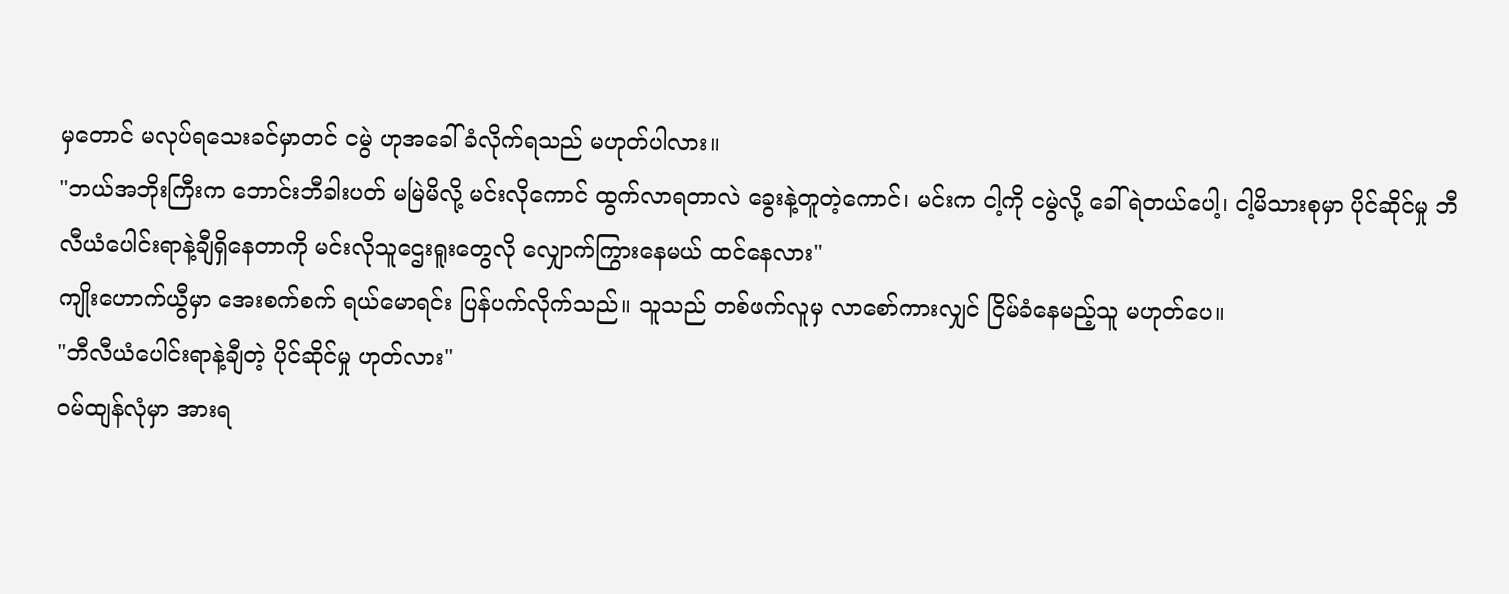မှတောင် မလုပ်ရသေးခင်မှာတင် ငမွဲ ဟုအခေါ်ခံလိုက်ရသည် မဟုတ်ပါလား။
"ဘယ်အဘိုးကြီးက ဘောင်းဘီခါးပတ် မမြဲမိလို့ မင်းလိုကောင် ထွက်လာရတာလဲ ခွေးနဲ့တူတဲ့ကောင်၊ မင်းက ငါ့ကို ငမွဲလို့ ခေါ်ရဲတယ်ပေါ့၊ ငါ့မိသားစုမှာ ပိုင်ဆိုင်မှု ဘီလီယံပေါင်းရာနဲ့ချီရှိနေတာကို မင်းလိုသူဌေးရူးတွေလို လျှောက်ကြွားနေမယ် ထင်နေလား"
ကျိုးဟောက်ယွီမှာ အေးစက်စက် ရယ်မောရင်း ပြန်ပက်လိုက်သည်။ သူသည် တစ်ဖက်လူမှ လာစော်ကားလျှင် ငြိမ်ခံနေမည့်သူ မဟုတ်ပေ။
"ဘီလီယံပေါင်းရာနဲ့ချီတဲ့ ပိုင်ဆိုင်မှု ဟုတ်လား"
ဝမ်ထျန်လုံမှာ အားရ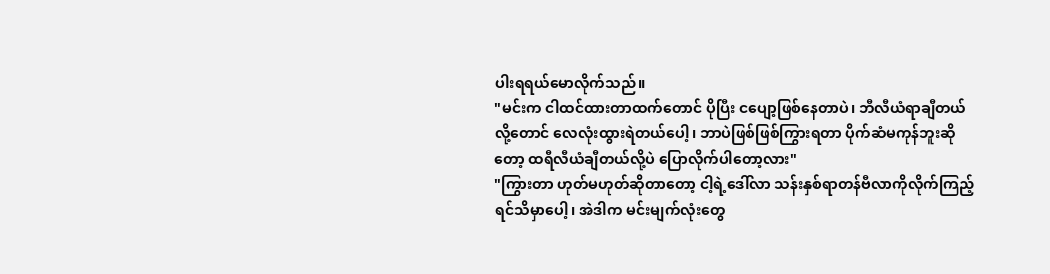ပါးရရယ်မောလိုက်သည်။
"မင်းက ငါထင်ထားတာထက်တောင် ပိုပြီး ငပျော့ဖြစ်နေတာပဲ၊ ဘီလီယံရာချီတယ်လို့တောင် လေလုံးထွားရဲတယ်ပေါ့၊ ဘာပဲဖြစ်ဖြစ်ကြွားရတာ ပိုက်ဆံမကုန်ဘူးဆိုတော့ ထရီလီယံချီတယ်လို့ပဲ ပြောလိုက်ပါတော့လား"
"ကြွားတာ ဟုတ်မဟုတ်ဆိုတာတော့ ငါ့ရဲ့ဒေါ်လာ သန်းနှစ်ရာတန်ဗီလာကိုလိုက်ကြည့်ရင်သိမှာပေါ့၊ အဲဒါက မင်းမျက်လုံးတွေ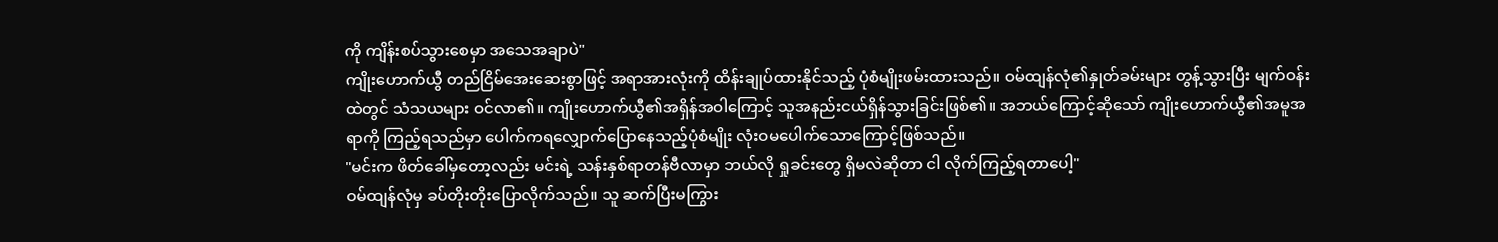ကို ကျိန်းစပ်သွားစေမှာ အသေအချာပဲ"
ကျိုးဟောက်ယွီ တည်ငြိမ်အေးဆေးစွာဖြင့် အရာအားလုံးကို ထိန်းချုပ်ထားနိုင်သည့် ပုံစံမျိုးဖမ်းထားသည်။ ဝမ်ထျန်လုံ၏နှုတ်ခမ်းများ တွန့်သွားပြီး မျက်ဝန်းထဲတွင် သံသယများ ဝင်လာ၏။ ကျိုးဟောက်ယွီ၏အရှိန်အဝါကြောင့် သူအနည်းငယ်ရှိန်သွားခြင်းဖြစ်၏။ အဘယ်ကြောင့်ဆိုသော် ကျိုးဟောက်ယွီ၏အမူအရာကို ကြည့်ရသည်မှာ ပေါက်ကရလျှောက်ပြောနေသည့်ပုံစံမျိုး လုံးဝမပေါက်သောကြောင့်ဖြစ်သည်။
"မင်းက ဖိတ်ခေါ်မှတော့လည်း မင်းရဲ့ သန်းနှစ်ရာတန်ဗီလာမှာ ဘယ်လို ရှုခင်းတွေ ရှိမလဲဆိုတာ ငါ လိုက်ကြည့်ရတာပေါ့"
ဝမ်ထျန်လုံမှ ခပ်တိုးတိုးပြောလိုက်သည်။ သူ ဆက်ပြီးမကြွား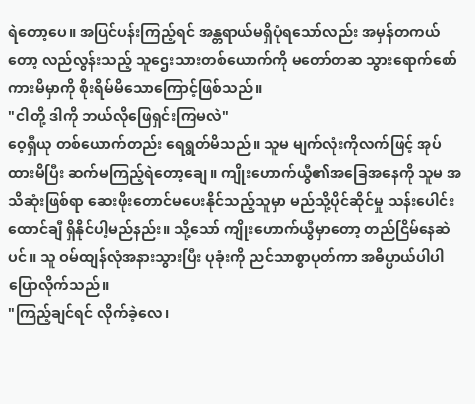ရဲတော့ပေ။ အပြင်ပန်းကြည့်ရင် အန္တရာယ်မရှိပုံရသော်လည်း အမှန်တကယ်တော့ လည်လွန်းသည့် သူဌေးသားတစ်ယောက်ကို မတော်တဆ သွားရောက်စော်ကားမိမှာကို စိုးရိမ်မိသောကြောင့်ဖြစ်သည်။
"ငါတို့ ဒါကို ဘယ်လိုဖြေရှင်းကြမလဲ"
ဝေ့ရှီယု တစ်ယောက်တည်း ရေရွတ်မိသည်။ သူမ မျက်လုံးကိုလက်ဖြင့် အုပ်ထားမိပြီး ဆက်မကြည့်ရဲတော့ချေ။ ကျိုးဟောက်ယွီ၏အခြေအနေကို သူမ အသိဆုံးဖြစ်ရာ ဆေးဖိုးတောင်မပေးနိုင်သည့်သူမှာ မည်သို့ပိုင်ဆိုင်မှု သန်းပေါင်းထောင်ချီ ရှိနိုင်ပါ့မည်နည်း။ သို့သော် ကျိုးဟောက်ယွီမှာတော့ တည်ငြိမ်နေဆဲပင်။ သူ ဝမ်ထျန်လုံအနားသွားပြီး ပုခုံးကို ညင်သာစွာပုတ်ကာ အဓိပ္ပာယ်ပါပါ ပြောလိုက်သည်။
"ကြည့်ချင်ရင် လိုက်ခဲ့လေ၊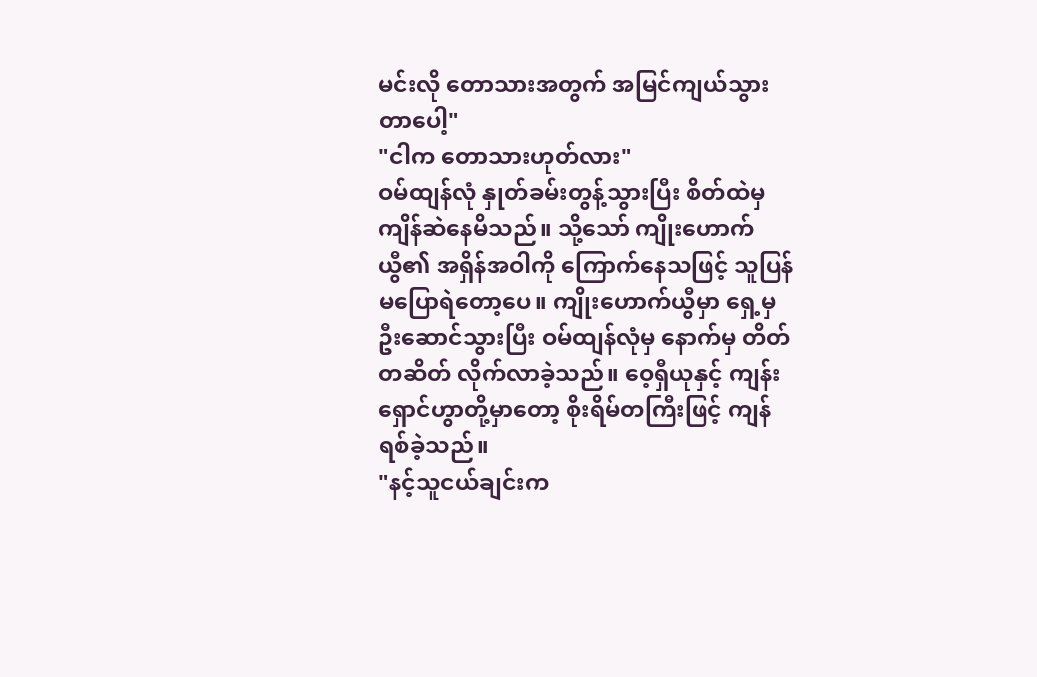မင်းလို တောသားအတွက် အမြင်ကျယ်သွားတာပေါ့"
"ငါက တောသားဟုတ်လား"
ဝမ်ထျန်လုံ နှုတ်ခမ်းတွန့်သွားပြီး စိတ်ထဲမှ ကျိန်ဆဲနေမိသည်။ သို့သော် ကျိုးဟောက်ယွီ၏ အရှိန်အဝါကို ကြောက်နေသဖြင့် သူပြန်မပြောရဲတော့ပေ။ ကျိုးဟောက်ယွီမှာ ရှေ့မှ ဦးဆောင်သွားပြီး ဝမ်ထျန်လုံမှ နောက်မှ တိတ်တဆိတ် လိုက်လာခဲ့သည်။ ဝေ့ရှီယုနှင့် ကျန်းရှောင်ဟွာတို့မှာတော့ စိုးရိမ်တကြီးဖြင့် ကျန်ရစ်ခဲ့သည်။
"နင့်သူငယ်ချင်းက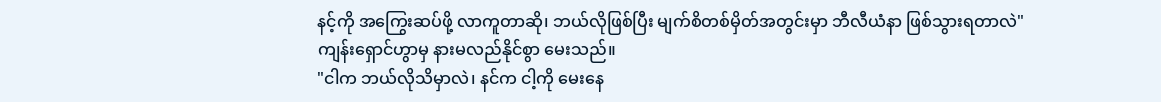နင့်ကို အကြွေးဆပ်ဖို့ လာကူတာဆို၊ ဘယ်လိုဖြစ်ပြီး မျက်စိတစ်မှိတ်အတွင်းမှာ ဘီလီယံနာ ဖြစ်သွားရတာလဲ"
ကျန်းရှောင်ဟွာမှ နားမလည်နိုင်စွာ မေးသည်။
"ငါက ဘယ်လိုသိမှာလဲ၊ နင်က ငါ့ကို မေးနေ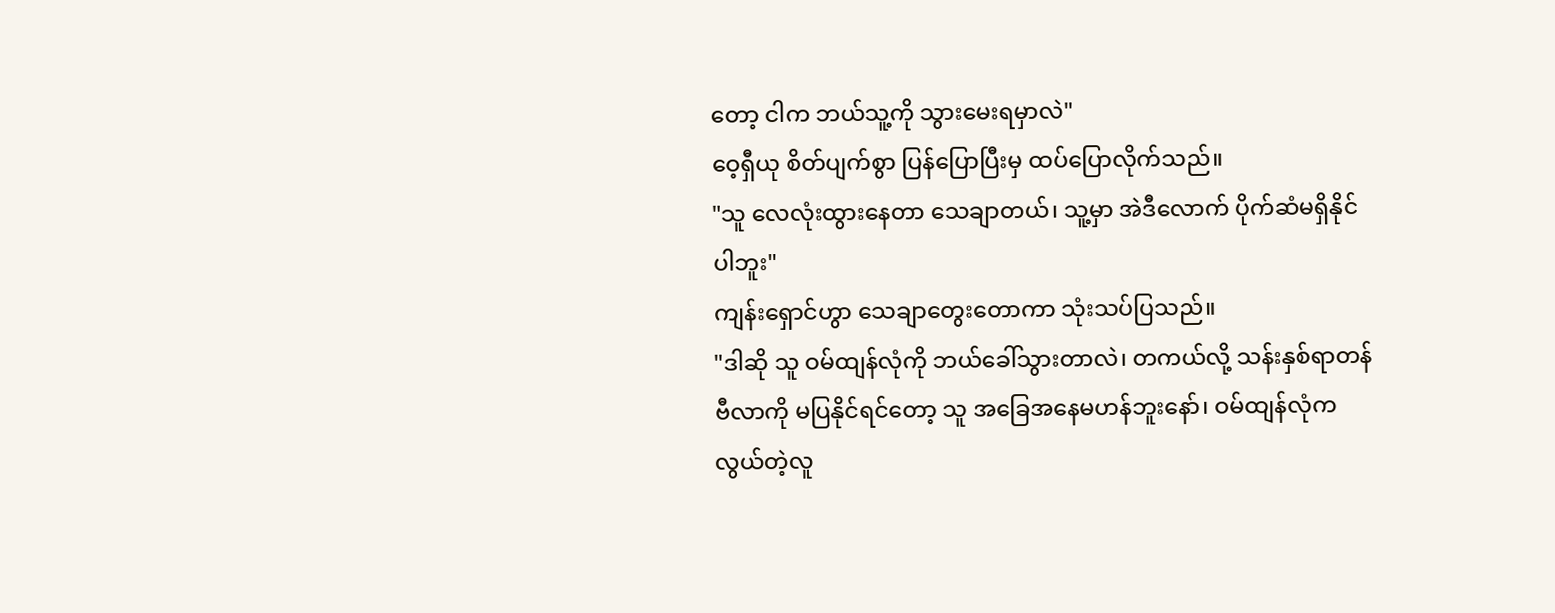တော့ ငါက ဘယ်သူ့ကို သွားမေးရမှာလဲ"
ဝေ့ရှီယု စိတ်ပျက်စွာ ပြန်ပြောပြီးမှ ထပ်ပြောလိုက်သည်။
"သူ လေလုံးထွားနေတာ သေချာတယ်၊ သူ့မှာ အဲဒီလောက် ပိုက်ဆံမရှိနိုင်ပါဘူး"
ကျန်းရှောင်ဟွာ သေချာတွေးတောကာ သုံးသပ်ပြသည်။
"ဒါဆို သူ ဝမ်ထျန်လုံကို ဘယ်ခေါ်သွားတာလဲ၊ တကယ်လို့ သန်းနှစ်ရာတန်ဗီလာကို မပြနိုင်ရင်တော့ သူ အခြေအနေမဟန်ဘူးနော်၊ ဝမ်ထျန်လုံက လွယ်တဲ့လူ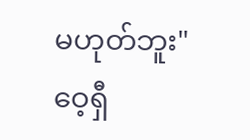မဟုတ်ဘူး"
ဝေ့ရှီ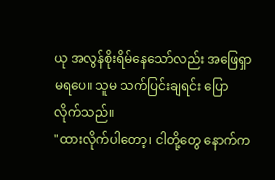ယု အလွန်စိုးရိမ်နေသော်လည်း အဖြေရှာမရပေ။ သူမ သက်ပြင်းချရင်း ပြောလိုက်သည်။
"ထားလိုက်ပါတော့၊ ငါတို့တွေ နောက်က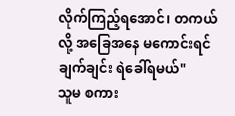လိုက်ကြည့်ရအောင်၊ တကယ်လို့ အခြေအနေ မကောင်းရင် ချက်ချင်း ရဲခေါ်ရမယ်"
သူမ စကား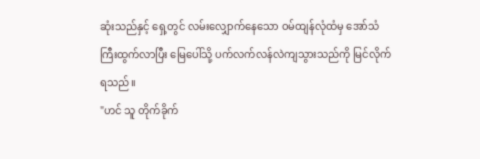ဆုံးသည်နှင့် ရှေ့တွင် လမ်းလျှောက်နေသော ဝမ်ထျန်လုံထံမှ အော်သံကြီးထွက်လာပြီး မြေပေါ်သို့ ပက်လက်လန်လဲကျသွားသည်ကို မြင်လိုက်ရသည်။
"ဟင် သူ တိုက်ခိုက်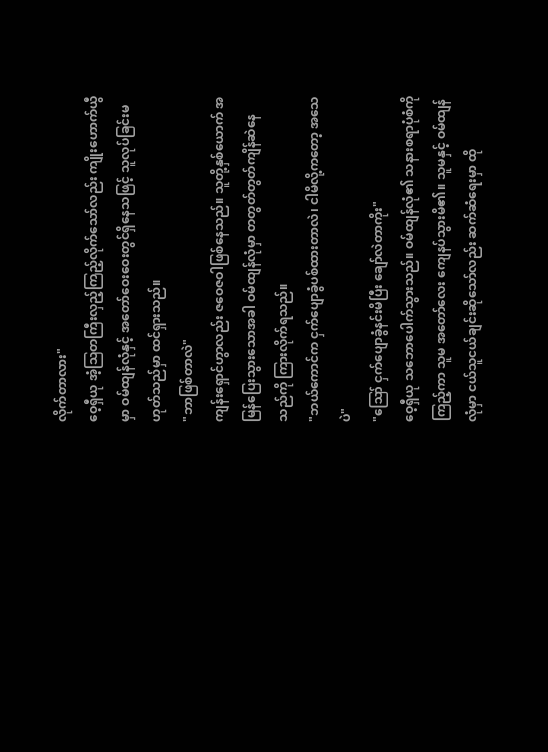လိုက်တာလား"
ဝေ့ရှီယု အံ့ဩတကြီးလှည့်ကြည့်လိုက်သော်လည်း ကျိုးဟောက်ယွီမှာ ဝမ်ထျန်လုံနှင့် အတော်ဝေးဝေးတွင်ရှိနေသဖြင့် သူလုပ်ခြင်းမဟုတ်သည်မှာ ထင်ရှားသည်။
"ဘာဖြစ်တာလဲ"
ကျန်းရှောင်ဟွာလည်း ဇဝေဇဝါဖြစ်နေသည်။ သူတို့နှစ်ယောက် အမြန်ပြေးသွားသောအခါ ဝမ်ထျန်လုံမှာ တတွတ်တွတ်ကျိန်ဆဲနေသည်ကို ကြားလိုက်ရသည်။
"ဘယ်ကောင်က ငှက်ပျောခွံပစ်ထားတာလဲ၊ ငါမိလို့ကတော့ အသေပဲ"
"ဪ ငှက်ပျောခွံနင်းမိပြီး ချော်လဲတာကိုး"
ဝေ့ရှီယု သဘောပေါက်သွားသည်။ ဝမ်ထျန်လုံ၏ သနားစရာပုံစံကို ကြည့်ကာ သူမ အတော်လေး ကျေနပ်သွားမိ၏။ သူမနှင့် ဝမ်ထျန်လုံမှာ ငယ်သူငယ်ချင်းဆိုသော်လည်း ဆက်ဆံရေးမှာ ထို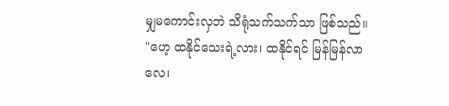မျှမကောင်းလှဘဲ သိရုံသက်သက်သာ ဖြစ်သည်။
"ဟေ့ ထနိုင်သေးရဲ့လား၊ ထနိုင်ရင် မြန်မြန်လာလေ၊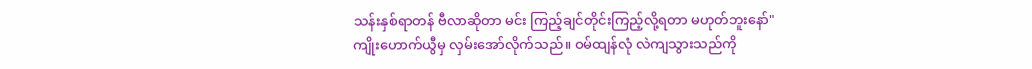သန်းနှစ်ရာတန် ဗီလာဆိုတာ မင်း ကြည့်ချင်တိုင်းကြည့်လို့ရတာ မဟုတ်ဘူးနော်"
ကျိုးဟောက်ယွီမှ လှမ်းအော်လိုက်သည်။ ဝမ်ထျန်လုံ လဲကျသွားသည်ကို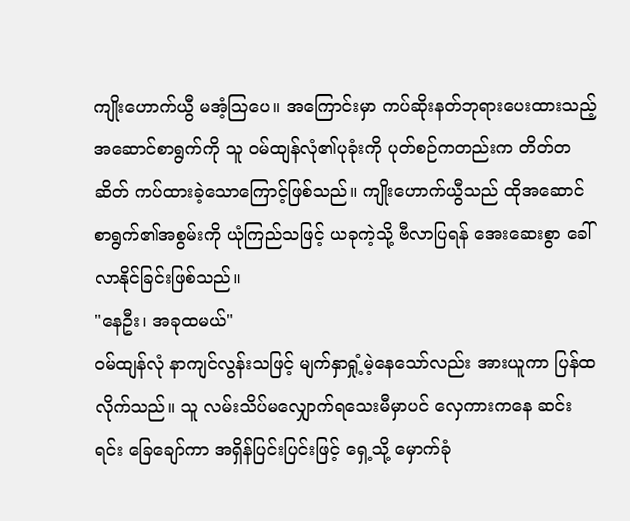ကျိုးဟောက်ယွီ မအံ့ဩပေ။ အကြောင်းမှာ ကပ်ဆိုးနတ်ဘုရားပေးထားသည့် အဆောင်စာရွက်ကို သူ ဝမ်ထျန်လုံ၏ပုခုံးကို ပုတ်စဉ်ကတည်းက တိတ်တဆိတ် ကပ်ထားခဲ့သောကြောင့်ဖြစ်သည်။ ကျိုးဟောက်ယွီသည် ထိုအဆောင်စာရွက်၏အစွမ်းကို ယုံကြည်သဖြင့် ယခုကဲ့သို့ ဗီလာပြရန် အေးဆေးစွာ ခေါ်လာနိုင်ခြင်းဖြစ်သည်။
"နေဦး၊ အခုထမယ်"
ဝမ်ထျန်လုံ နာကျင်လွန်းသဖြင့် မျက်နှာရှုံ့မဲ့နေသော်လည်း အားယူကာ ပြန်ထလိုက်သည်။ သူ လမ်းသိပ်မလျှောက်ရသေးမီမှာပင် လှေကားကနေ ဆင်းရင်း ခြေချော်ကာ အရှိန်ပြင်းပြင်းဖြင့် ရှေ့သို့ မှောက်ခုံ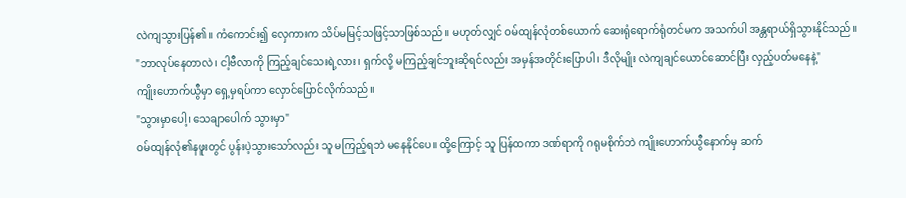လဲကျသွားပြန်၏။ ကံကောင်း၍ လှေကားက သိပ်မမြင့်သဖြင့်သာဖြစ်သည်။ မဟုတ်လျှင် ဝမ်ထျန်လုံတစ်ယောက် ဆေးရုံရောက်ရုံတင်မက အသက်ပါ အန္တရာယ်ရှိသွားနိုင်သည်။
"ဘာလုပ်နေတာလဲ၊ ငါ့ဗီလာကို ကြည့်ချင်သေးရဲ့လား၊ ရှက်လို့ မကြည့်ချင်ဘူးဆိုရင်လည်း အမှန်အတိုင်းပြောပါ၊ ဒီလိုမျိုး လဲကျချင်ယောင်ဆောင်ပြီး လှည့်ပတ်မနေနဲ့"
ကျိုးဟောက်ယွီမှာ ရှေ့မှရပ်ကာ လှောင်ပြောင်လိုက်သည်။
"သွားမှာပေါ့၊ သေချာပေါက် သွားမှာ"
ဝမ်ထျန်လုံ၏နဖူးတွင် ပွန်းပဲ့သွားသော်လည်း သူ မကြည့်ရဘဲ မနေနိုင်ပေ။ ထို့ကြောင့် သူ ပြန်ထကာ ဒဏ်ရာကို ဂရုမစိုက်ဘဲ ကျိုးဟောက်ယွီနောက်မှ ဆက်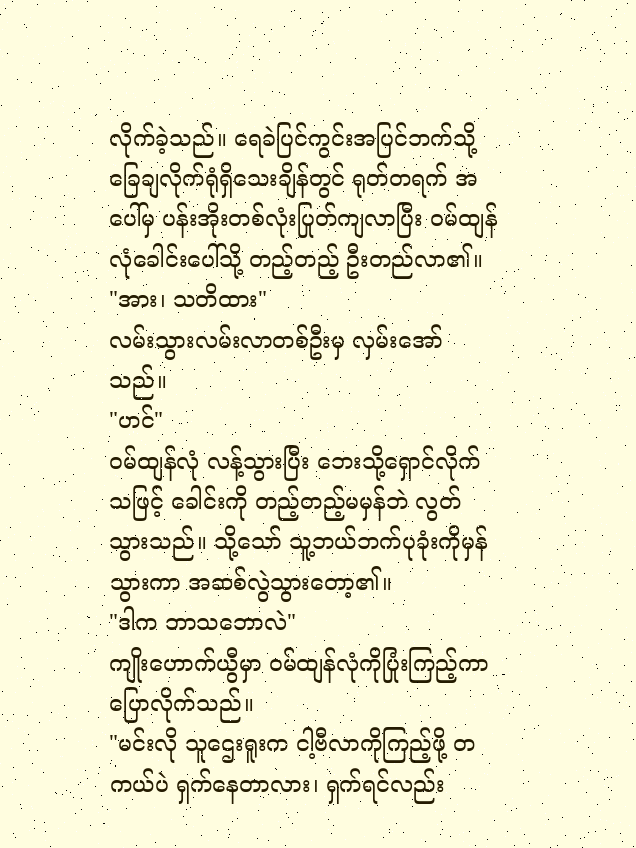လိုက်ခဲ့သည်။ ရေခဲပြင်ကွင်းအပြင်ဘက်သို့ ခြေချလိုက်ရုံရှိသေးချိန်တွင် ရုတ်တရက် အပေါ်မှ ပန်းအိုးတစ်လုံးပြုတ်ကျလာပြီး ဝမ်ထျန်လုံခေါင်းပေါ်သို့ တည့်တည့် ဦးတည်လာ၏။
"အား၊ သတိထား"
လမ်းသွားလမ်းလာတစ်ဦးမှ လှမ်းအော်သည်။
"ဟင်"
ဝမ်ထျန်လုံ လန့်သွားပြီး ဘေးသို့ရှောင်လိုက်သဖြင့် ခေါင်းကို တည့်တည့်မမှန်ဘဲ လွတ်သွားသည်။ သို့သော် သူ့ဘယ်ဘက်ပုခုံးကိုမှန်သွားကာ အဆစ်လွဲသွားတော့၏။
"ဒါက ဘာသဘောလဲ"
ကျိုးဟောက်ယွီမှာ ဝမ်ထျန်လုံကိုပြုံးကြည့်ကာ ပြောလိုက်သည်။
"မင်းလို သူဌေးရူးက ငါ့ဗီလာကိုကြည့်ဖို့ တကယ်ပဲ ရှက်နေတာလား၊ ရှက်ရင်လည်း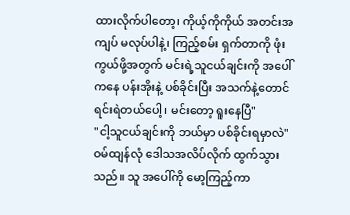ထားလိုက်ပါတော့၊ ကိုယ့်ကိုကိုယ် အတင်းအကျပ် မလုပ်ပါနဲ့၊ ကြည့်စမ်း ရှက်တာကို ဖုံးကွယ်ဖို့အတွက် မင်းရဲ့သူငယ်ချင်းကို အပေါ်ကနေ ပန်းအိုးနဲ့ ပစ်ခိုင်းပြီး အသက်နဲ့တောင် ရင်းရဲတယ်ပေါ့၊ မင်းတော့ ရူးနေပြီ"
"ငါ့သူငယ်ချင်းကို ဘယ်မှာ ပစ်ခိုင်းရမှာလဲ"
ဝမ်ထျန်လုံ ဒေါသအလိပ်လိုက် ထွက်သွားသည်။ သူ အပေါ်ကို မော့ကြည့်ကာ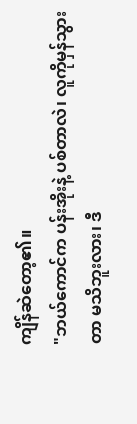ကျိန်ဆဲတော့၏။
"ဘယ်ကောင်က ပန်းအိုးနဲ့ ပစ်တာလဲ၊ လူကိုမှန်သွားတာ မသိဘူးလား၊ ဒီ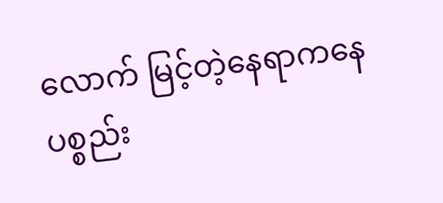လောက် မြင့်တဲ့နေရာကနေ ပစ္စည်း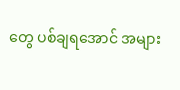တွေ ပစ်ချရအောင် အများ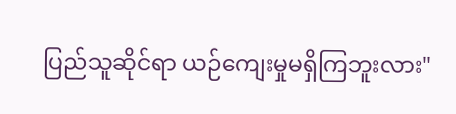ပြည်သူဆိုင်ရာ ယဉ်ကျေးမှုမရှိကြဘူးလား"